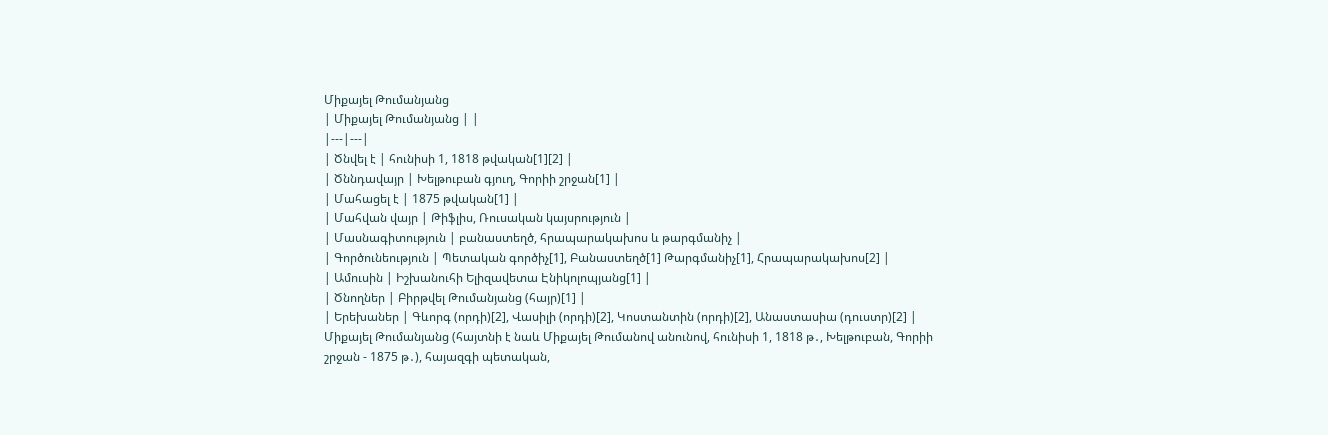Միքայել Թումանյանց
| Միքայել Թումանյանց | |
|---|---|
| Ծնվել է | հունիսի 1, 1818 թվական[1][2] |
| Ծննդավայր | Խելթուբան գյուղ, Գորիի շրջան[1] |
| Մահացել է | 1875 թվական[1] |
| Մահվան վայր | Թիֆլիս, Ռուսական կայսրություն |
| Մասնագիտություն | բանաստեղծ, հրապարակախոս և թարգմանիչ |
| Գործունեություն | Պետական գործիչ[1], Բանաստեղծ[1] Թարգմանիչ[1], Հրապարակախոս[2] |
| Ամուսին | Իշխանուհի Ելիզավետա Էնիկոլոպյանց[1] |
| Ծնողներ | Բիրթվել Թումանյանց (հայր)[1] |
| Երեխաներ | Գևորգ (որդի)[2], Վասիլի (որդի)[2], Կոստանտին (որդի)[2], Անաստասիա (դուստր)[2] |
Միքայել Թումանյանց (հայտնի է նաև Միքայել Թումանով անունով, հունիսի 1, 1818 թ․, Խելթուբան, Գորիի շրջան - 1875 թ․), հայազգի պետական,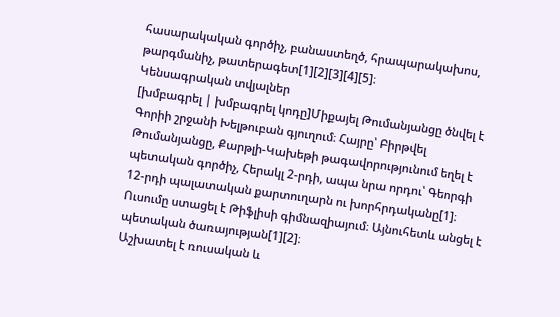հասարակական գործիչ, բանաստեղծ, հրապարակախոս, թարգմանիչ, թատերագետ[1][2][3][4][5]։
Կենսագրական տվյալներ
[խմբագրել | խմբագրել կոդը]Միքայել Թումանյանցը ծնվել է Գորիի շրջանի Խելթուբան գյուղում։ Հայրը՝ Բիրթվել Թումանյանցը, Քարթլի-Կախեթի թագավորությունում եղել է պետական գործիչ, Հերակլ 2-րդի, ապա նրա որդու՝ Գեորգի 12-րդի պալատական քարտուղարն ու խորհրդականը[1]։ Ուսումը ստացել է Թիֆլիսի գիմնազիայում։ Այնուհետև անցել է պետական ծառայության[1][2]։
Աշխատել է ռուսական և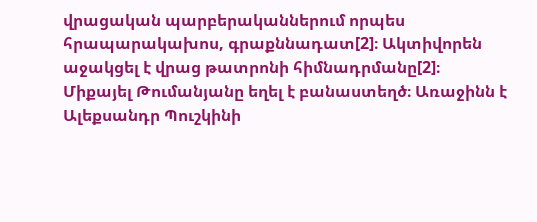վրացական պարբերականներում որպես հրապարակախոս, գրաքննադատ[2]։ Ակտիվորեն աջակցել է վրաց թատրոնի հիմնադրմանը[2]։
Միքայել Թումանյանը եղել է բանաստեղծ։ Առաջինն է Ալեքսանդր Պուշկինի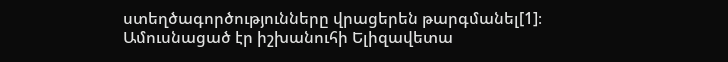ստեղծագործությունները վրացերեն թարգմանել[1]։
Ամուսնացած էր իշխանուհի Ելիզավետա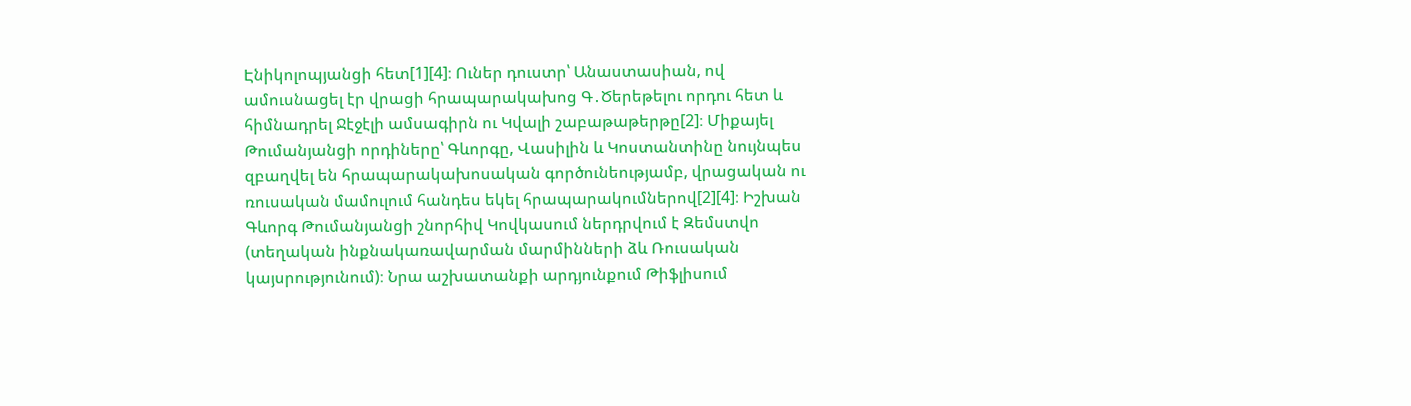Էնիկոլոպյանցի հետ[1][4]։ Ուներ դուստր՝ Անաստասիան, ով ամուսնացել էր վրացի հրապարակախոց Գ․Ծերեթելու որդու հետ և հիմնադրել Ջէջէլի ամսագիրն ու Կվալի շաբաթաթերթը[2]։ Միքայել Թումանյանցի որդիները՝ Գևորգը, Վասիլին և Կոստանտինը նույնպես զբաղվել են հրապարակախոսական գործունեությամբ, վրացական ու ռուսական մամուլում հանդես եկել հրապարակումներով[2][4]։ Իշխան Գևորգ Թումանյանցի շնորհիվ Կովկասում ներդրվում է Զեմստվո (տեղական ինքնակառավարման մարմինների ձև Ռուսական կայսրությունում)։ Նրա աշխատանքի արդյունքում Թիֆլիսում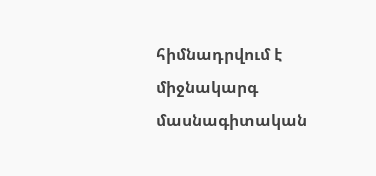հիմնադրվում է միջնակարգ մասնագիտական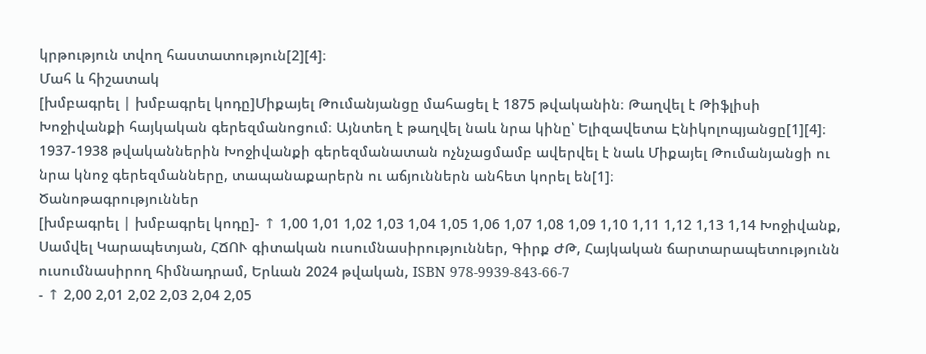կրթություն տվող հաստատություն[2][4]։
Մահ և հիշատակ
[խմբագրել | խմբագրել կոդը]Միքայել Թումանյանցը մահացել է 1875 թվականին։ Թաղվել է Թիֆլիսի Խոջիվանքի հայկական գերեզմանոցում։ Այնտեղ է թաղվել նաև նրա կինը՝ Ելիզավետա Էնիկոլոպյանցը[1][4]։
1937-1938 թվականներին Խոջիվանքի գերեզմանատան ոչնչացմամբ ավերվել է նաև Միքայել Թումանյանցի ու նրա կնոջ գերեզմանները, տապանաքարերն ու աճյուններն անհետ կորել են[1]։
Ծանոթագրություններ
[խմբագրել | խմբագրել կոդը]- ↑ 1,00 1,01 1,02 1,03 1,04 1,05 1,06 1,07 1,08 1,09 1,10 1,11 1,12 1,13 1,14 Խոջիվանք, Սամվել Կարապետյան, ՀՃՈՒ գիտական ուսումնասիրություններ, Գիրք ԺԹ, Հայկական ճարտարապետությունն ուսումնասիրող հիմնադրամ, Երևան 2024 թվական, ISBN 978-9939-843-66-7
- ↑ 2,00 2,01 2,02 2,03 2,04 2,05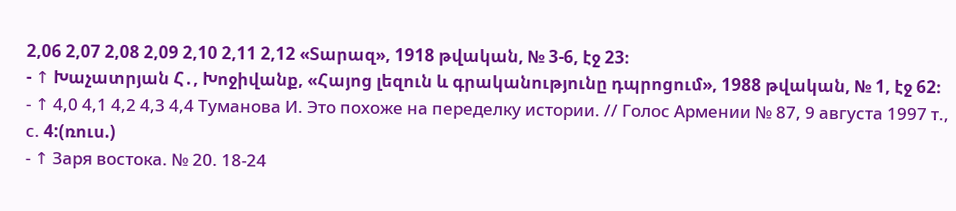2,06 2,07 2,08 2,09 2,10 2,11 2,12 «Տարազ», 1918 թվական, № 3-6, էջ 23։
- ↑ Խաչատրյան Հ․, Խոջիվանք, «Հայոց լեզուն և գրականությունը դպրոցում», 1988 թվական, № 1, էջ 62։
- ↑ 4,0 4,1 4,2 4,3 4,4 Туманова И. Это похоже на переделку истории. // Голос Армении № 87, 9 августа 1997 т., с. 4:(ռուս.)
- ↑ Заря востока. № 20. 18-24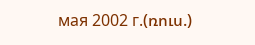мая 2002 г.(ռուս.)